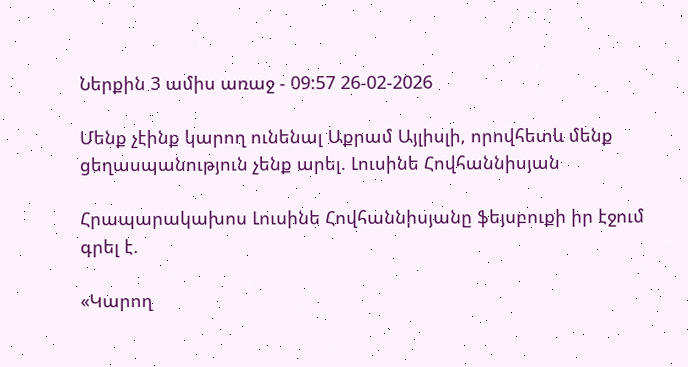Ներքին 3 ամիս առաջ - 09:57 26-02-2026

Մենք չէինք կարող ունենալ Աքրամ Այլիսլի, որովհետև մենք ցեղասպանություն չենք արել. Լուսինե Հովհաննիսյան

Հրապարակախոս Լուսինե Հովհաննիսյանը ֆեյսբուքի իր էջում գրել է.

«Կարող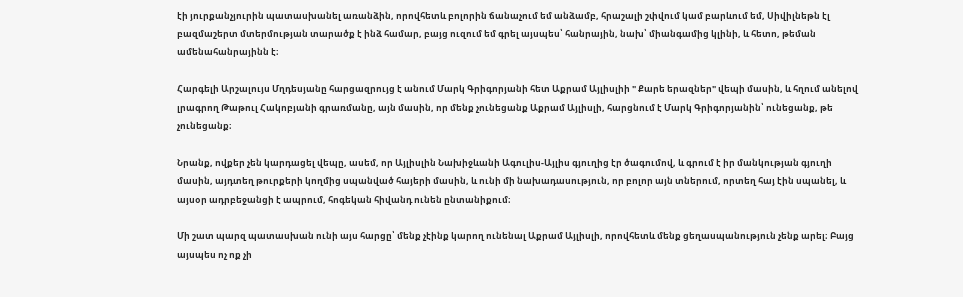էի յուրքանչյուրին պատասխանել առանձին, որովհետև բոլորին ճանաչում եմ անձամբ, հրաշալի շփվում կամ բարևում եմ, Սիվիլնեթն էլ բազմաշերտ մտերմության տարածք է ինձ համար, բայց ուզում եմ գրել այսպես՝ հանրային, նախ՝ միանգամից կլինի, և հետո, թեման ամենահանրայինն է։

Հարգելի Արշալույս Մղդեսյանը հարցազրույց է անում Մարկ Գրիգորյանի հետ Աքրամ Այլիսլիի " Քարե երազներ" վեպի մասին, և հղում անելով լրագրող Թաթուլ Հակոբյանի գրառմանը, այն մասին, որ մենք չունեցանք Աքրամ Այլիսլի, հարցնում է Մարկ Գրիգորյանին՝ ունեցանք, թե չունեցանք։

Նրանք, ովքեր չեն կարդացել վեպը, ասեմ, որ Այլիսլին Նախիջևանի Ագուլիս-Այլիս գյուղից էր ծագումով, և գրում է իր մանկության գյուղի մասին, այդտեղ թուրքերի կողմից սպանված հայերի մասին, և ունի մի նախադասություն, որ բոլոր այն տներում, որտեղ հայ էին սպանել, և այսօր ադրբեջանցի է ապրում, հոգեկան հիվանդ ունեն ընտանիքում։

Մի շատ պարզ պատասխան ունի այս հարցը՝ մենք չէինք կարող ունենալ Աքրամ Այլիսլի, որովհետև մենք ցեղասպանություն չենք արել։ Բայց այսպես ոչ ոք չի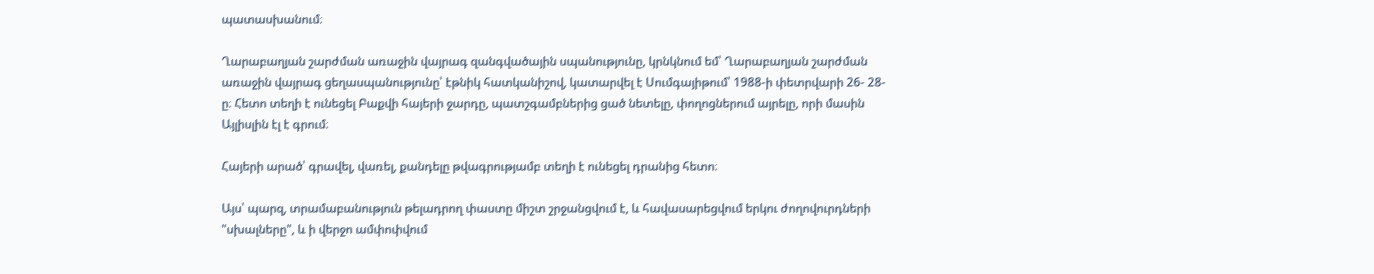պատասխանում։

Ղարաբաղյան շարժման առաջին վայրագ զանգվածային սպանությունը, կրնկնում եմ՝ Ղարաբաղյան շարժման առաջին վայրագ ցեղասպանությունը՝ էթնիկ հատկանիշով, կատարվել է Սումգայիթում՝ 1988-ի փետրվարի 26- 28-ը։ Հետո տեղի է ունեցել Բաքվի հայերի ջարդը, պատշգամբներից ցած նետելը, փողոցներում այրելը, որի մասին Այլիսլին էլ է գրում։

Հայերի արած՝ գրավել, վառել, քանդելը թվագրությամբ տեղի է ունեցել դրանից հետո։

Այս՝ պարզ, տրամաբանություն թելադրող փաստը միշտ շրջանցվում է, և հավասարեցվում երկու ժողովուրդների "սխալները", և ի վերջո ամփոփվում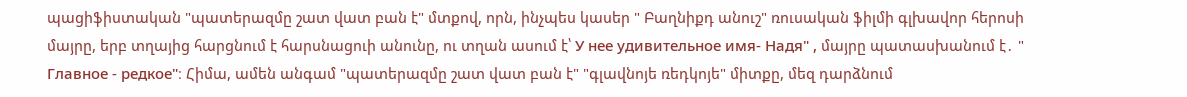պացիֆիստական "պատերազմը շատ վատ բան է" մտքով, որն, ինչպես կասեր " Բաղնիքդ անուշ" ռուսական ֆիլմի գլխավոր հերոսի մայրը, երբ տղայից հարցնում է հարսնացուի անունը, ու տղան ասում է՝ У нее удивительное имя- Надя" , մայրը պատասխանում է․ " Главное - редкое"։ Հիմա, ամեն անգամ "պատերազմը շատ վատ բան է" "գլավնոյե ռեդկոյե" միտքը, մեզ դարձնում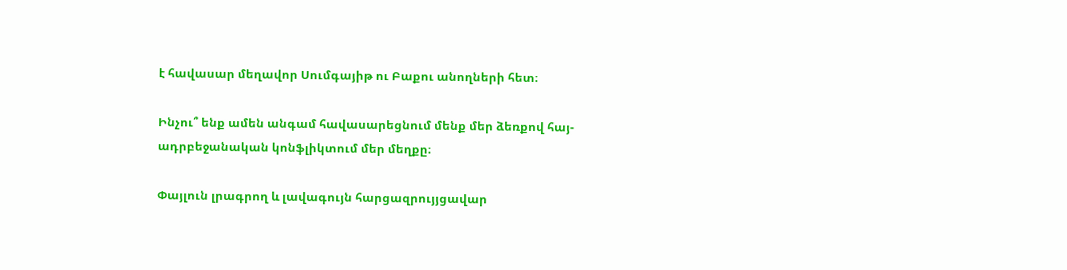է հավասար մեղավոր Սումգայիթ ու Բաքու անողների հետ։

Ինչու՞ ենք ամեն անգամ հավասարեցնում մենք մեր ձեռքով հայ-ադրբեջանական կոնֆլիկտում մեր մեղքը։

Փայլուն լրագրող և լավագույն հարցազրույյցավար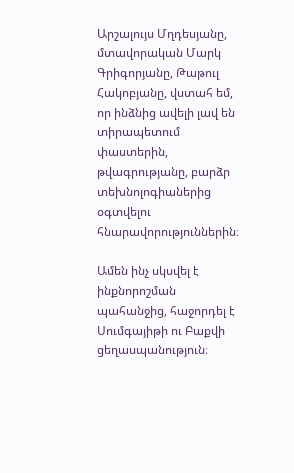Արշալույս Մղդեսյանը, մտավորական Մարկ Գրիգորյանը, Թաթուլ Հակոբյանը, վստահ եմ, որ ինձնից ավելի լավ են տիրապետում փաստերին, թվագրությանը, բարձր տեխնոլոգիաներից օգտվելու հնարավորություններին։

Ամեն ինչ սկսվել է ինքնորոշման պահանջից, հաջորդել է Սումգայիթի ու Բաքվի ցեղասպանություն։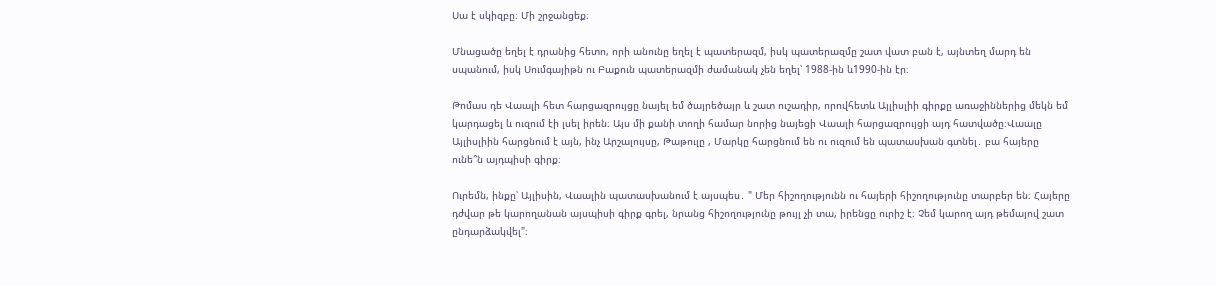Սա է սկիզբը։ Մի շրջանցեք։

Մնացածը եղել է դրանից հետո, որի անունը եղել է պատերազմ, իսկ պատերազմը շատ վատ բան է, այնտեղ մարդ են սպանում, իսկ Սումգայիթն ու Բաքուն պատերազմի ժամանակ չեն եղել՝ 1988-ին և1990-ին էր։

Թոմաս դե Վաալի հետ հարցազրույցը նայել եմ ծայրեծայր և շատ ուշադիր, որովհետև Այլիսլիի գիրքը առաջիններից մեկն եմ կարդացել և ուզում էի լսել իրեն։ Այս մի քանի տողի համար նորից նայեցի Վաալի հարցազրույցի այդ հատվածը։Վաալը Այլիսլիին հարցնում է այն, ինչ Արշալույսը, Թաթուլը , Մարկը հարցնում են ու ուզում են պատասխան գտնել․ բա հայերը ունե՞ն այդպիսի գիրք։

Ուրեմն, ինքը՝ Այլիսին, Վաալին պատասխանում է այսպես․ " Մեր հիշողությունն ու հայերի հիշողությունը տարբեր են։ Հայերը դժվար թե կարողանան այսպիսի գիրք գրել, նրանց հիշողությունը թույլ չի տա, իրենցը ուրիշ է։ Չեմ կարող այդ թեմայով շատ ընդարձակվել"։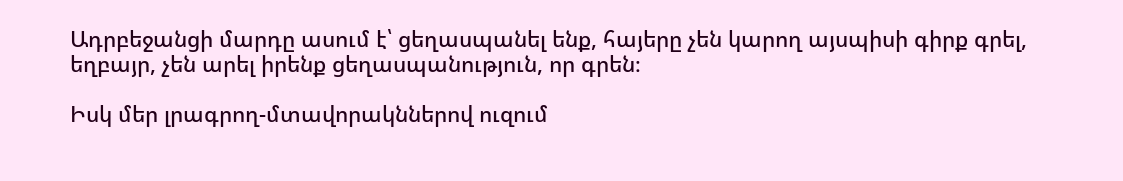Ադրբեջանցի մարդը ասում է՝ ցեղասպանել ենք, հայերը չեն կարող այսպիսի գիրք գրել, եղբայր, չեն արել իրենք ցեղասպանություն, որ գրեն։

Իսկ մեր լրագրող-մտավորակններով ուզում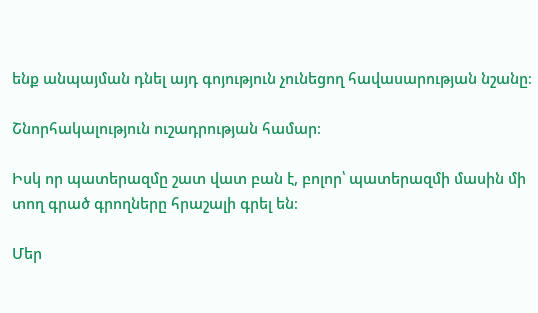ենք անպայման դնել այդ գոյություն չունեցող հավասարության նշանը։

Շնորհակալություն ուշադրության համար։

Իսկ որ պատերազմը շատ վատ բան է, բոլոր՝ պատերազմի մասին մի տող գրած գրողները հրաշալի գրել են։

Մեր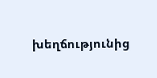խեղճությունից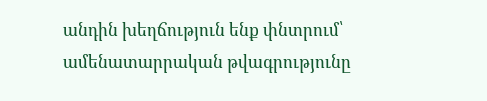անդին խեղճություն ենք փնտրում՝ ամենատարրական թվագրությունը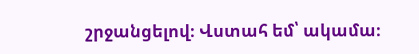շրջանցելով։ Վստահ եմ՝ ակամա։